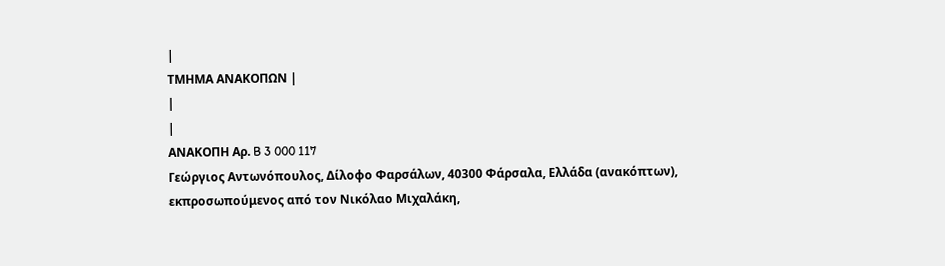|
ΤΜΗΜΑ ΑΝΑΚΟΠΩΝ |
|
|
ΑΝΑΚΟΠΗ Αρ. B 3 000 117
Γεώργιος Αντωνόπουλος, Δίλοφο Φαρσάλων, 40300 Φάρσαλα, Ελλάδα (ανακόπτων), εκπροσωπούμενος από τον Νικόλαο Μιχαλάκη,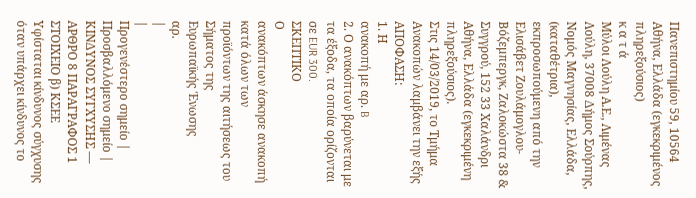Πανεπιστημίου 59, 10564 Αθήνα, Ελλάδα (εγκεκριμένος πληρεξούσιος)
κ α τ ά
Μύλοι Λούλη Α.Ε., Λιμένας Λούλη, 37008 Δήμος Σούρπης, Νομός Μαγνησίας, Ελλάδα, (καταθέτρια), εκπροσωπούμενη από την Ελισάβετ Ζουλάμογλου-Βόζεμπεργκ, Ζαλοκώστα 38 & Συγγρού, 152 33 Χαλάνδρι Αθήνα, Ελλάδα (εγκεκριμένη πληρεξούσιος).
Στις 14/03/2019, το Τμήμα Ανακοπών λαμβάνει την εξής
ΑΠΟΦΑΣΗ:
1. Η
ανακοπή με αρ. B
2. Ο ανακόπτων βαρύνεται με τα έξοδα, τα οποία ορίζονται σε EUR 300.
ΣΚΕΠΤΙΚΟ
Ο
ανακόπτων άσκησε ανακοπή κατά όλων των
προϊόντων της αιτήσεως του Σήματος της
Ευρωπαϊκής Ένωσης
αρ.
|
|
Προγενέστερο σημείο |
Προσβαλλόμενο σημείο |
ΚΙΝΔΥΝΟΣ ΣΥΓΧΥΣΗΣ — ΑΡΘΡΟ 8 ΠΑΡΑΓΡΑΦΟΣ 1 ΣΤΟΙΧΕΙΟ β) ΚΣΕΕ
Υφίσταται κίνδυνος σύγχυσης όταν υπάρχει κίνδυνος το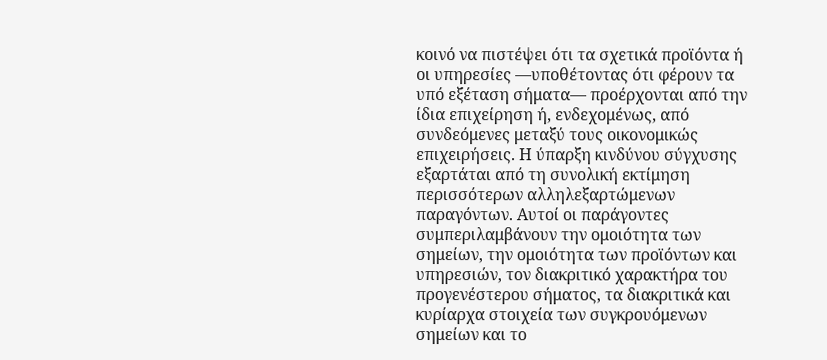κοινό να πιστέψει ότι τα σχετικά προϊόντα ή οι υπηρεσίες —υποθέτοντας ότι φέρουν τα υπό εξέταση σήματα— προέρχονται από την ίδια επιχείρηση ή, ενδεχομένως, από συνδεόμενες μεταξύ τους οικονομικώς επιχειρήσεις. Η ύπαρξη κινδύνου σύγχυσης εξαρτάται από τη συνολική εκτίμηση περισσότερων αλληλεξαρτώμενων παραγόντων. Αυτοί οι παράγοντες συμπεριλαμβάνουν την ομοιότητα των σημείων, την ομοιότητα των προϊόντων και υπηρεσιών, τον διακριτικό χαρακτήρα του προγενέστερου σήματος, τα διακριτικά και κυρίαρχα στοιχεία των συγκρουόμενων σημείων και το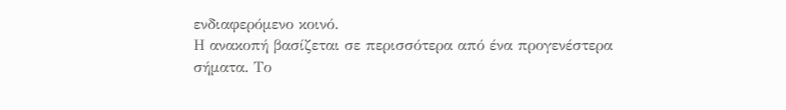ενδιαφερόμενο κοινό.
Η ανακοπή βασίζεται σε περισσότερα από ένα προγενέστερα σήματα. Το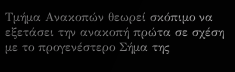Τμήμα Ανακοπών θεωρεί σκόπιμο να εξετάσει την ανακοπή πρώτα σε σχέση με το προγενέστερο Σήμα της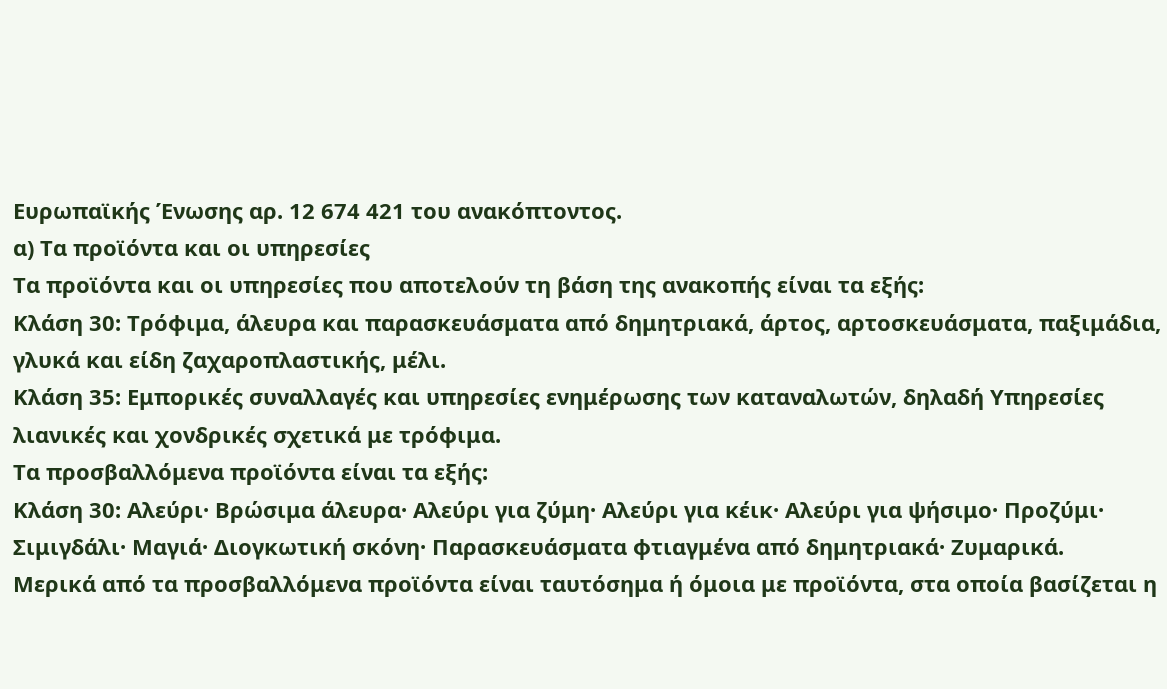Ευρωπαϊκής Ένωσης αρ. 12 674 421 του ανακόπτοντος.
α) Τα προϊόντα και οι υπηρεσίες
Τα προϊόντα και οι υπηρεσίες που αποτελούν τη βάση της ανακοπής είναι τα εξής:
Κλάση 30: Τρόφιμα, άλευρα και παρασκευάσματα από δημητριακά, άρτος, αρτοσκευάσματα, παξιμάδια, γλυκά και είδη ζαχαροπλαστικής, μέλι.
Κλάση 35: Εμπορικές συναλλαγές και υπηρεσίες ενημέρωσης των καταναλωτών, δηλαδή Υπηρεσίες λιανικές και χονδρικές σχετικά με τρόφιμα.
Τα προσβαλλόμενα προϊόντα είναι τα εξής:
Κλάση 30: Αλεύρι· Βρώσιμα άλευρα· Αλεύρι για ζύμη· Αλεύρι για κέικ· Αλεύρι για ψήσιμο· Προζύμι· Σιμιγδάλι· Μαγιά· Διογκωτική σκόνη· Παρασκευάσματα φτιαγμένα από δημητριακά· Ζυμαρικά.
Μερικά από τα προσβαλλόμενα προϊόντα είναι ταυτόσημα ή όμοια με προϊόντα, στα οποία βασίζεται η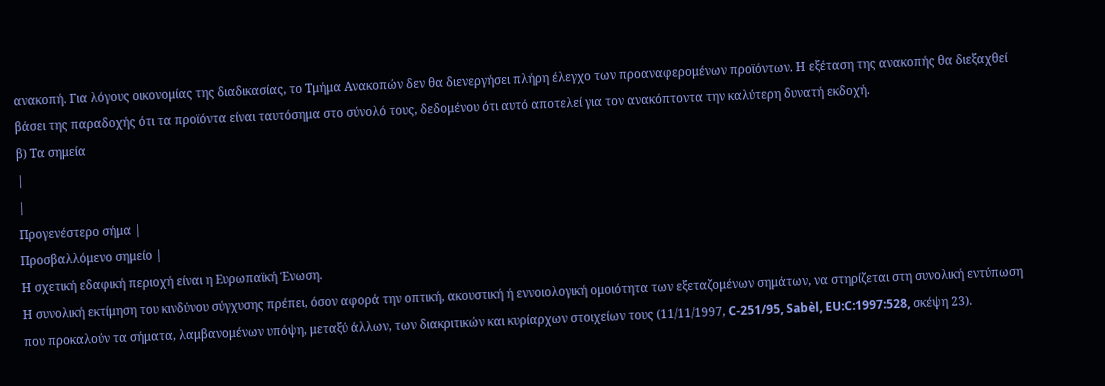ανακοπή. Για λόγους οικονομίας της διαδικασίας, το Τμήμα Ανακοπών δεν θα διενεργήσει πλήρη έλεγχο των προαναφερομένων προϊόντων. Η εξέταση της ανακοπής θα διεξαχθεί βάσει της παραδοχής ότι τα προϊόντα είναι ταυτόσημα στο σύνολό τους, δεδομένου ότι αυτό αποτελεί για τον ανακόπτοντα την καλύτερη δυνατή εκδοχή.
β) Τα σημεία
|
|
Προγενέστερο σήμα |
Προσβαλλόμενο σημείο |
Η σχετική εδαφική περιοχή είναι η Ευρωπαϊκή Ένωση.
Η συνολική εκτίμηση του κινδύνου σύγχυσης πρέπει, όσον αφορά την οπτική, ακουστική ή εννοιολογική ομοιότητα των εξεταζομένων σημάτων, να στηρίζεται στη συνολική εντύπωση που προκαλούν τα σήματα, λαμβανομένων υπόψη, μεταξύ άλλων, των διακριτικών και κυρίαρχων στοιχείων τους (11/11/1997, C‑251/95, Sabèl, EU:C:1997:528, σκέψη 23).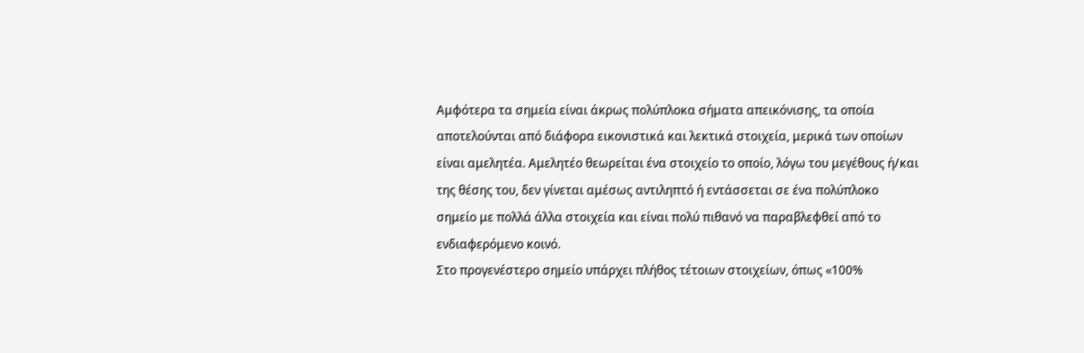Αμφότερα τα σημεία είναι άκρως πολύπλοκα σήματα απεικόνισης, τα οποία αποτελούνται από διάφορα εικονιστικά και λεκτικά στοιχεία, μερικά των οποίων είναι αμελητέα. Αμελητέο θεωρείται ένα στοιχείο το οποίο, λόγω του μεγέθους ή/και της θέσης του, δεν γίνεται αμέσως αντιληπτό ή εντάσσεται σε ένα πολύπλοκο σημείο με πολλά άλλα στοιχεία και είναι πολύ πιθανό να παραβλεφθεί από το ενδιαφερόμενο κοινό.
Στο προγενέστερο σημείο υπάρχει πλήθος τέτοιων στοιχείων, όπως «100%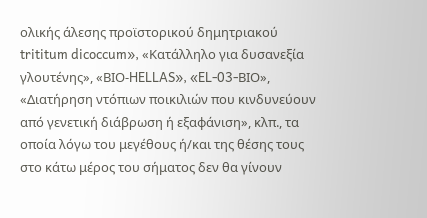ολικής άλεσης προϊστορικού δημητριακού trititum dicoccum», «Κατάλληλο για δυσανεξία γλουτένης», «ΒΙΟ-HELLAS», «EL-03-ΒΙΟ», «Διατήρηση ντόπιων ποικιλιών που κινδυνεύουν από γενετική διάβρωση ή εξαφάνιση», κλπ., τα οποία λόγω του μεγέθους ή/και της θέσης τους στο κάτω μέρος του σήματος δεν θα γίνουν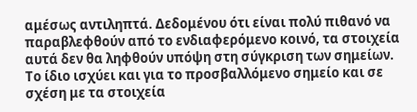αμέσως αντιληπτά. Δεδομένου ότι είναι πολύ πιθανό να παραβλεφθούν από το ενδιαφερόμενο κοινό, τα στοιχεία αυτά δεν θα ληφθούν υπόψη στη σύγκριση των σημείων.
Το ίδιο ισχύει και για το προσβαλλόμενο σημείο και σε σχέση με τα στοιχεία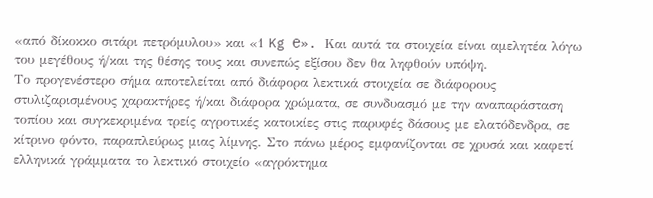«από δίκοκκο σιτάρι πετρόμυλου» και «1 Kg ℮». Και αυτά τα στοιχεία είναι αμελητέα λόγω του μεγέθους ή/και της θέσης τους και συνεπώς εξίσου δεν θα ληφθούν υπόψη.
Το προγενέστερο σήμα αποτελείται από διάφορα λεκτικά στοιχεία σε διάφορους στυλιζαρισμένους χαρακτήρες ή/και διάφορα χρώματα, σε συνδυασμό με την αναπαράσταση τοπίου και συγκεκριμένα τρείς αγροτικές κατοικίες στις παρυφές δάσους με ελατόδενδρα, σε κίτρινο φόντο, παραπλεύρως μιας λίμνης. Στο πάνω μέρος εμφανίζονται σε χρυσά και καφετί ελληνικά γράμματα το λεκτικό στοιχείο «αγρόκτημα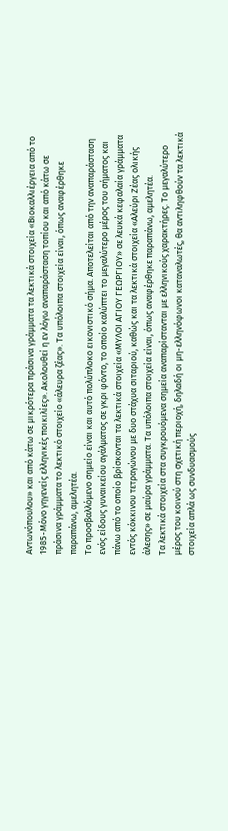Αντωνόπουλου» και από κάτω σε μικρότερα πράσινα γράμματα τα λεκτικά στοιχεία «Βιοκαλλιέργεια από το 1985-Μόνο γηγενείς ελληνικές ποικιλίες». Ακολουθεί η εν λόγω αναπαράσταση τοπίου και από κάτω σε πράσινα γράμματα το λεκτικό στοιχείο «άλευρα ζέας». Τα υπόλοιπα στοιχεία είναι, όπως αναφέρθηκε παραπάνω, αμελητέα.
Το προσβαλλόμενο σημείο είναι και αυτό πολύπλοκο εικονιστικό σήμα. Αποτελείται από την αναπαράσταση ενός είδους γυναικείου αγάλματος σε γκρι φόντο, το οποίο καλύπτει το μεγαλύτερο μέρος του σήματος και πάνω από το οποίο βρίσκονται τα λεκτικά στοιχεία «ΜΥΛΟΙ ΑΓΙΟΥ ΓΕΩΡΓΙΟΥ» σε λευκά κεφαλαία γράμματα εντός κόκκινου τετραγώνου με δυο στάχυα σιταριού, καθώς και τα λεκτικά στοιχεία «Αλεύρι Ζέας ολικής άλεσης» σε μαύρα γράμματα. Τα υπόλοιπα στοιχεία είναι, όπως αναφέρθηκε παραπάνω, αμελητέα.
Τα λεκτικά στοιχεία στα συγκρουόμενα σημεία αναπαρίστανται με ελληνικούς χαρακτήρες. Το μεγαλύτερο μέρος του κοινού στη σχετική περιοχή, δηλαδή οι μη-ελληνόφωνοι καταναλωτές, θα αντιληφθούν τα λεκτικά στοιχεία απλά ως συνδυασμούς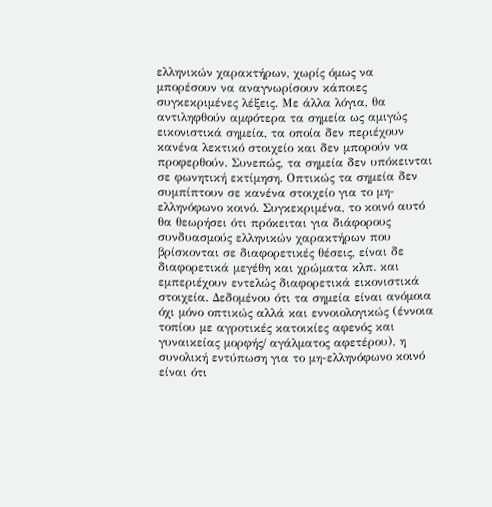ελληνικών χαρακτήρων, χωρίς όμως να μπορέσουν να αναγνωρίσουν κάποιες συγκεκριμένες λέξεις. Με άλλα λόγια, θα αντιληφθούν αμφότερα τα σημεία ως αμιγώς εικονιστικά σημεία, τα οποία δεν περιέχουν κανένα λεκτικό στοιχείο και δεν μπορούν να προφερθούν. Συνεπώς, τα σημεία δεν υπόκεινται σε φωνητική εκτίμηση. Οπτικώς τα σημεία δεν συμπίπτουν σε κανένα στοιχείο για το μη-ελληνόφωνο κοινό. Συγκεκριμένα, το κοινό αυτό θα θεωρήσει ότι πρόκειται για διάφορους συνδυασμούς ελληνικών χαρακτήρων που βρίσκονται σε διαφορετικές θέσεις, είναι δε διαφορετικά μεγέθη και χρώματα κλπ. και εμπεριέχουν εντελώς διαφορετικά εικονιστικά στοιχεία. Δεδομένου ότι τα σημεία είναι ανόμοια όχι μόνο οπτικώς αλλά και εννοιολογικώς (έννοια τοπίου με αγροτικές κατοικίες αφενός και γυναικείας μορφής/ αγάλματος αφετέρου), η συνολική εντύπωση για το μη-ελληνόφωνο κοινό είναι ότι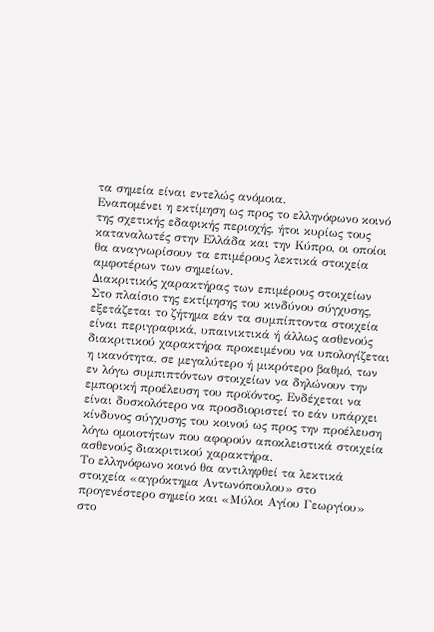τα σημεία είναι εντελώς ανόμοια.
Εναπομένει η εκτίμηση ως προς το ελληνόφωνο κοινό της σχετικής εδαφικής περιοχής, ήτοι κυρίως τους καταναλωτές στην Ελλάδα και την Κύπρο, οι οποίοι θα αναγνωρίσουν τα επιμέρους λεκτικά στοιχεία αμφοτέρων των σημείων.
Διακριτικός χαρακτήρας των επιμέρους στοιχείων
Στο πλαίσιο της εκτίμησης του κινδύνου σύγχυσης, εξετάζεται το ζήτημα εάν τα συμπίπτοντα στοιχεία είναι περιγραφικά, υπαινικτικά ή άλλως ασθενούς διακριτικού χαρακτήρα προκειμένου να υπολογίζεται η ικανότητα, σε μεγαλύτερο ή μικρότερο βαθμό, των εν λόγω συμπιπτόντων στοιχείων να δηλώνουν την εμπορική προέλευση του προϊόντος. Ενδέχεται να είναι δυσκολότερο να προσδιοριστεί το εάν υπάρχει κίνδυνος σύγχυσης του κοινού ως προς την προέλευση λόγω ομοιοτήτων που αφορούν αποκλειστικά στοιχεία ασθενούς διακριτικού χαρακτήρα.
Το ελληνόφωνο κοινό θα αντιληφθεί τα λεκτικά στοιχεία «αγρόκτημα Αντωνόπουλου» στο προγενέστερο σημείο και «Μύλοι Αγίου Γεωργίου» στο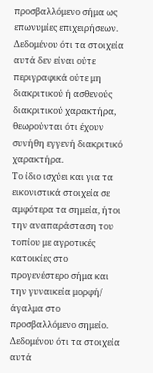προσβαλλόμενο σήμα ως επωνυμίες επιχειρήσεων. Δεδομένου ότι τα στοιχεία αυτά δεν είναι ούτε περιγραφικά ούτε μη διακριτικού ή ασθενούς διακριτικού χαρακτήρα, θεωρούνται ότι έχουν συνήθη εγγενή διακριτικό χαρακτήρα.
Το ίδιο ισχύει και για τα εικονιστικά στοιχεία σε αμφότερα τα σημεία, ήτοι την αναπαράσταση του τοπίου με αγροτικές κατοικίες στο προγενέστερο σήμα και την γυναικεία μορφή/ άγαλμα στο προσβαλλόμενο σημείο. Δεδομένου ότι τα στοιχεία αυτά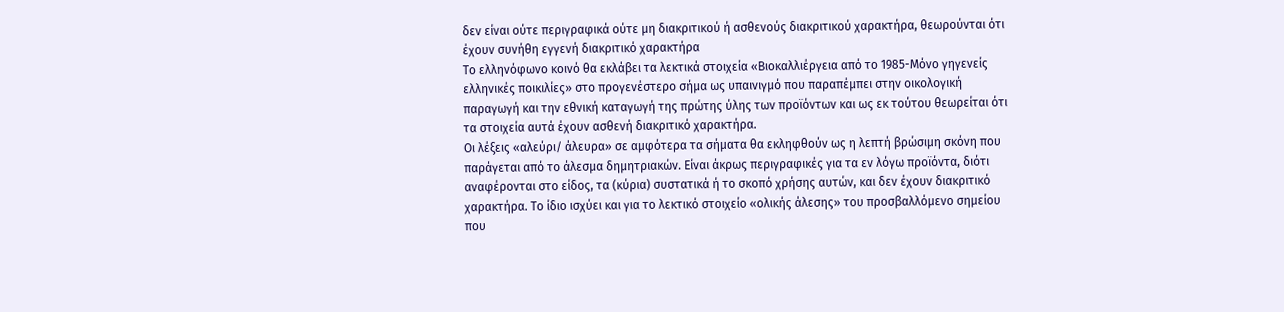δεν είναι ούτε περιγραφικά ούτε μη διακριτικού ή ασθενούς διακριτικού χαρακτήρα, θεωρούνται ότι έχουν συνήθη εγγενή διακριτικό χαρακτήρα
Το ελληνόφωνο κοινό θα εκλάβει τα λεκτικά στοιχεία «Βιοκαλλιέργεια από το 1985-Μόνο γηγενείς ελληνικές ποικιλίες» στο προγενέστερο σήμα ως υπαινιγμό που παραπέμπει στην οικολογική παραγωγή και την εθνική καταγωγή της πρώτης ύλης των προϊόντων και ως εκ τούτου θεωρείται ότι τα στοιχεία αυτά έχουν ασθενή διακριτικό χαρακτήρα.
Οι λέξεις «αλεύρι/ άλευρα» σε αμφότερα τα σήματα θα εκληφθούν ως η λεπτή βρώσιμη σκόνη που παράγεται από το άλεσμα δημητριακών. Είναι άκρως περιγραφικές για τα εν λόγω προϊόντα, διότι αναφέρονται στο είδος, τα (κύρια) συστατικά ή το σκοπό χρήσης αυτών, και δεν έχουν διακριτικό χαρακτήρα. Το ίδιο ισχύει και για το λεκτικό στοιχείο «ολικής άλεσης» του προσβαλλόμενο σημείου που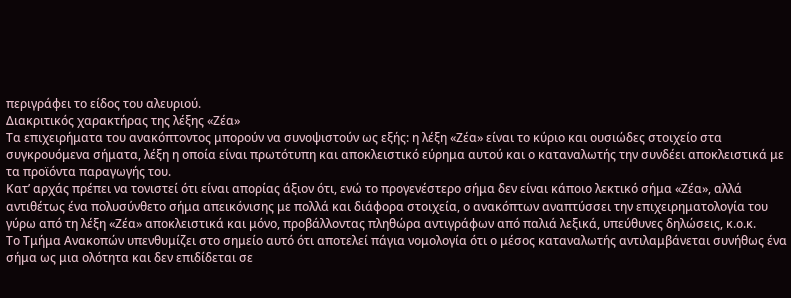περιγράφει το είδος του αλευριού.
Διακριτικός χαρακτήρας της λέξης «Ζέα»
Τα επιχειρήματα του ανακόπτοντος μπορούν να συνοψιστούν ως εξής: η λέξη «Ζέα» είναι το κύριο και ουσιώδες στοιχείο στα συγκρουόμενα σήματα, λέξη η οποία είναι πρωτότυπη και αποκλειστικό εύρημα αυτού και ο καταναλωτής την συνδέει αποκλειστικά με τα προϊόντα παραγωγής του.
Κατ’ αρχάς πρέπει να τονιστεί ότι είναι απορίας άξιον ότι, ενώ το προγενέστερο σήμα δεν είναι κάποιο λεκτικό σήμα «Ζέα», αλλά αντιθέτως ένα πολυσύνθετο σήμα απεικόνισης με πολλά και διάφορα στοιχεία, ο ανακόπτων αναπτύσσει την επιχειρηματολογία του γύρω από τη λέξη «Ζέα» αποκλειστικά και μόνο, προβάλλοντας πληθώρα αντιγράφων από παλιά λεξικά, υπεύθυνες δηλώσεις, κ.ο.κ.
Το Τμήμα Ανακοπών υπενθυμίζει στο σημείο αυτό ότι αποτελεί πάγια νομολογία ότι ο μέσος καταναλωτής αντιλαμβάνεται συνήθως ένα σήμα ως μια ολότητα και δεν επιδίδεται σε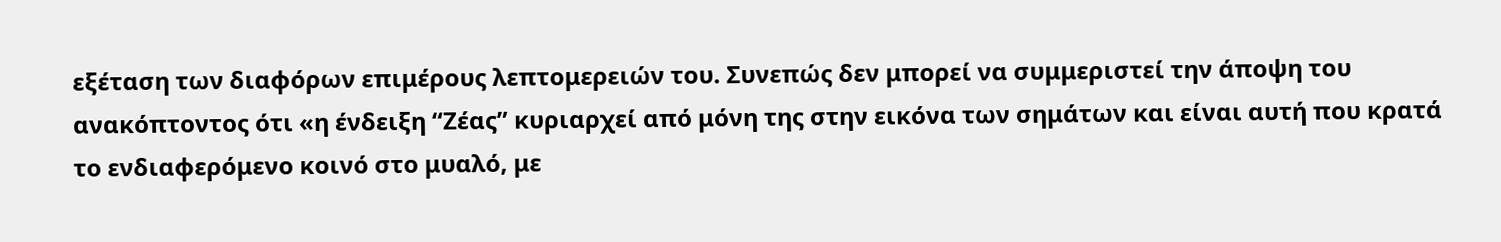εξέταση των διαφόρων επιμέρους λεπτομερειών του. Συνεπώς δεν μπορεί να συμμεριστεί την άποψη του ανακόπτοντος ότι «η ένδειξη “Ζέας” κυριαρχεί από μόνη της στην εικόνα των σημάτων και είναι αυτή που κρατά το ενδιαφερόμενο κοινό στο μυαλό, με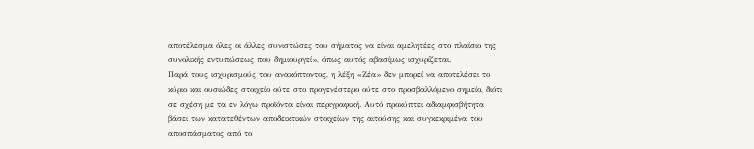αποτέλεσμα όλες οι άλλες συνιστώσες του σήματος να είναι αμελητέες στο πλαίσιο της συνολικής εντυπώσεως που δημιουργεί», όπως αυτός αβασίμως ισχυρίζεται.
Παρά τους ισχυρισμούς του ανακόπτοντος, η λέξη «Ζέα» δεν μπορεί να αποτελέσει το κύριο και ουσιώδες στοιχείο ούτε στο προγενέστερο ούτε στο προσβαλλόμενο σημείο, διότι σε σχέση με τα εν λόγω προϊόντα είναι περιγραφική. Αυτό προκύπτει αδιαμφισβήτητα βάσει των κατατεθέντων αποδεικτικών στοιχείων της αιτούσης και συγκεκριμένα του αποσπάσματος από το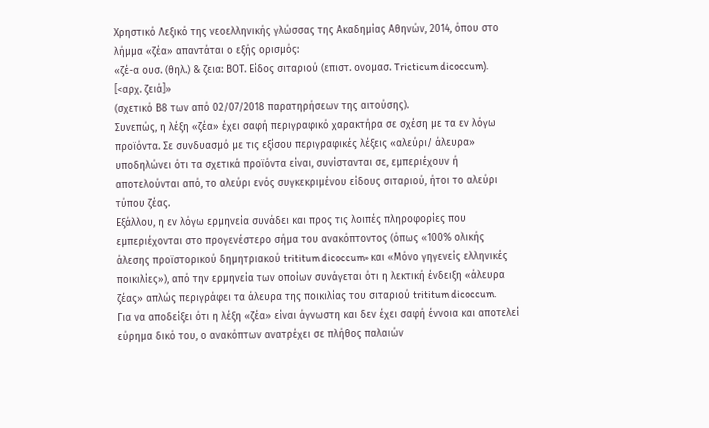Χρηστικό Λεξικό της νεοελληνικής γλώσσας της Ακαδημίας Αθηνών, 2014, όπου στο λήμμα «ζέα» απαντάται ο εξής ορισμός:
«ζέ-α ουσ. (θηλ.) & ζεια: ΒΟΤ. Είδος σιταριού (επιστ. ονομασ. Tricticum dicoccum). [<αρχ. ζειά]»
(σχετικό Β8 των από 02/07/2018 παρατηρήσεων της αιτούσης).
Συνεπώς, η λέξη «ζέα» έχει σαφή περιγραφικό χαρακτήρα σε σχέση με τα εν λόγω προϊόντα. Σε συνδυασμό με τις εξίσου περιγραφικές λέξεις «αλεύρι/ άλευρα» υποδηλώνει ότι τα σχετικά προϊόντα είναι, συνίστανται σε, εμπεριέχουν ή αποτελούνται από, το αλεύρι ενός συγκεκριμένου είδους σιταριού, ήτοι το αλεύρι τύπου ζέας.
Εξάλλου, η εν λόγω ερμηνεία συνάδει και προς τις λοιπές πληροφορίες που εμπεριέχονται στο προγενέστερο σήμα του ανακόπτοντος (όπως «100% ολικής άλεσης προϊστορικού δημητριακού trititum dicoccum» και «Μόνο γηγενείς ελληνικές ποικιλίες»), από την ερμηνεία των οποίων συνάγεται ότι η λεκτική ένδειξη «άλευρα ζέας» απλώς περιγράφει τα άλευρα της ποικιλίας του σιταριού trititum dicoccum.
Για να αποδείξει ότι η λέξη «ζέα» είναι άγνωστη και δεν έχει σαφή έννοια και αποτελεί εύρημα δικό του, ο ανακόπτων ανατρέχει σε πλήθος παλαιών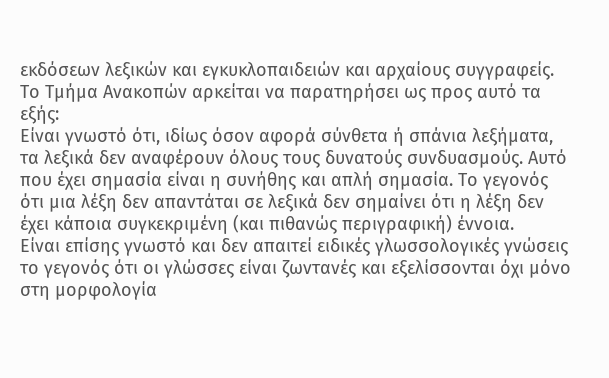εκδόσεων λεξικών και εγκυκλοπαιδειών και αρχαίους συγγραφείς. Το Τμήμα Ανακοπών αρκείται να παρατηρήσει ως προς αυτό τα εξής:
Είναι γνωστό ότι, ιδίως όσον αφορά σύνθετα ή σπάνια λεξήματα, τα λεξικά δεν αναφέρουν όλους τους δυνατούς συνδυασμούς. Αυτό που έχει σημασία είναι η συνήθης και απλή σημασία. Το γεγονός ότι μια λέξη δεν απαντάται σε λεξικά δεν σημαίνει ότι η λέξη δεν έχει κάποια συγκεκριμένη (και πιθανώς περιγραφική) έννοια.
Είναι επίσης γνωστό και δεν απαιτεί ειδικές γλωσσολογικές γνώσεις το γεγονός ότι οι γλώσσες είναι ζωντανές και εξελίσσονται όχι μόνο στη μορφολογία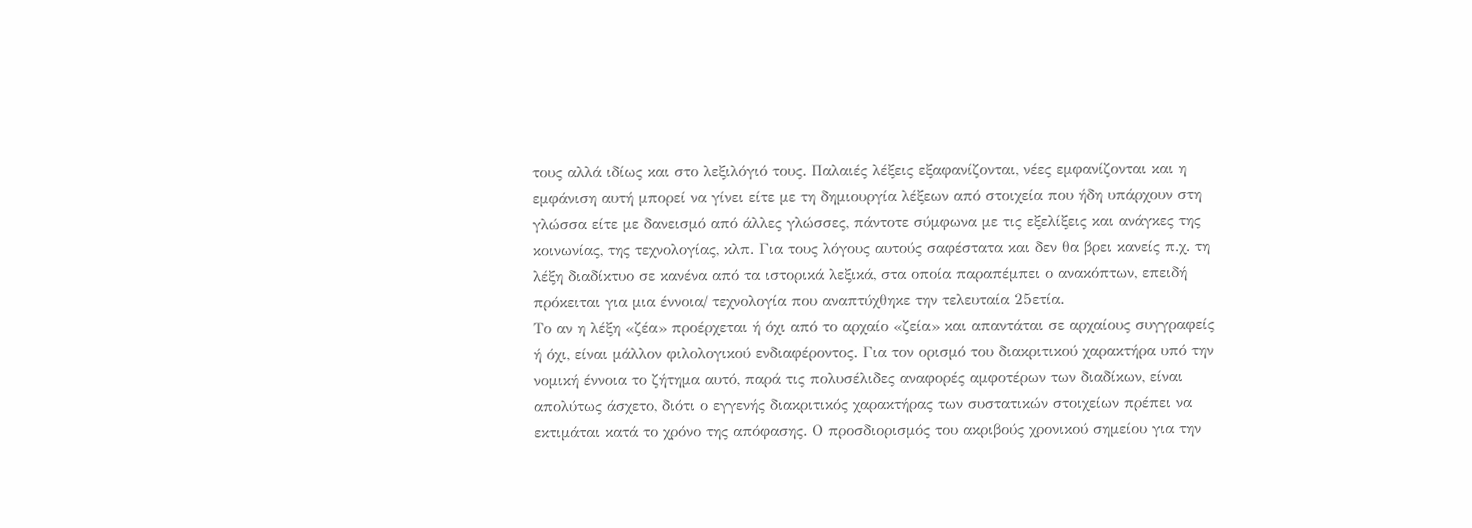τους αλλά ιδίως και στο λεξιλόγιό τους. Παλαιές λέξεις εξαφανίζονται, νέες εμφανίζονται και η εμφάνιση αυτή μπορεί να γίνει είτε με τη δημιουργία λέξεων από στοιχεία που ήδη υπάρχουν στη γλώσσα είτε με δανεισμό από άλλες γλώσσες, πάντοτε σύμφωνα με τις εξελίξεις και ανάγκες της κοινωνίας, της τεχνολογίας, κλπ. Για τους λόγους αυτούς σαφέστατα και δεν θα βρει κανείς π.χ. τη λέξη διαδίκτυο σε κανένα από τα ιστορικά λεξικά, στα οποία παραπέμπει ο ανακόπτων, επειδή πρόκειται για μια έννοια/ τεχνολογία που αναπτύχθηκε την τελευταία 25ετία.
Το αν η λέξη «ζέα» προέρχεται ή όχι από το αρχαίο «ζεία» και απαντάται σε αρχαίους συγγραφείς ή όχι, είναι μάλλον φιλολογικού ενδιαφέροντος. Για τον ορισμό του διακριτικού χαρακτήρα υπό την νομική έννοια το ζήτημα αυτό, παρά τις πολυσέλιδες αναφορές αμφοτέρων των διαδίκων, είναι απολύτως άσχετο, διότι ο εγγενής διακριτικός χαρακτήρας των συστατικών στοιχείων πρέπει να εκτιμάται κατά το χρόνο της απόφασης. Ο προσδιορισμός του ακριβούς χρονικού σημείου για την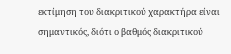εκτίμηση του διακριτικού χαρακτήρα είναι σημαντικός, διότι ο βαθμός διακριτικού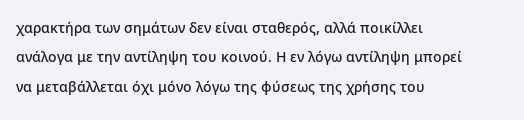χαρακτήρα των σημάτων δεν είναι σταθερός, αλλά ποικίλλει ανάλογα με την αντίληψη του κοινού. Η εν λόγω αντίληψη μπορεί να μεταβάλλεται όχι μόνο λόγω της φύσεως της χρήσης του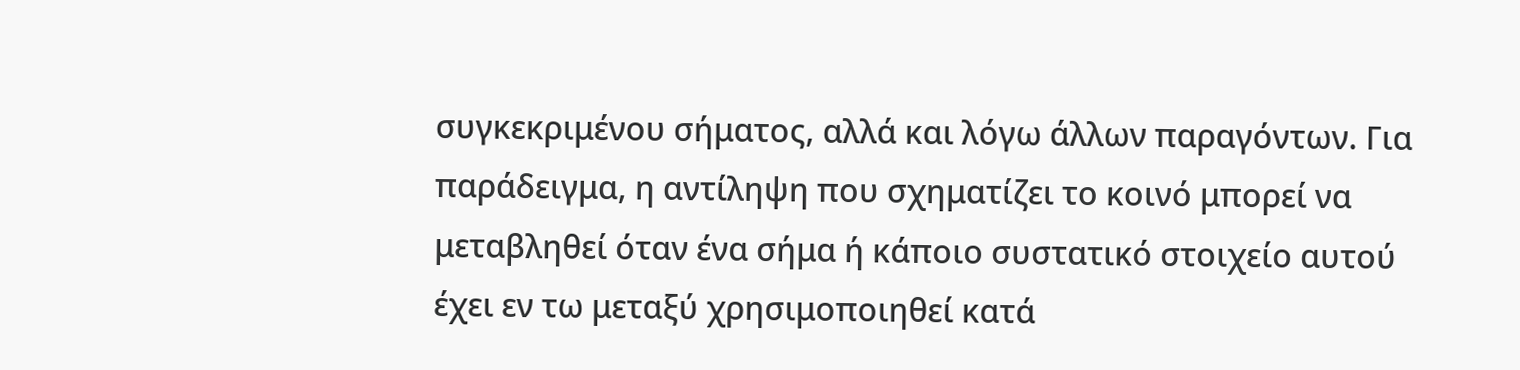συγκεκριμένου σήματος, αλλά και λόγω άλλων παραγόντων. Για παράδειγμα, η αντίληψη που σχηματίζει το κοινό μπορεί να μεταβληθεί όταν ένα σήμα ή κάποιο συστατικό στοιχείο αυτού έχει εν τω μεταξύ χρησιμοποιηθεί κατά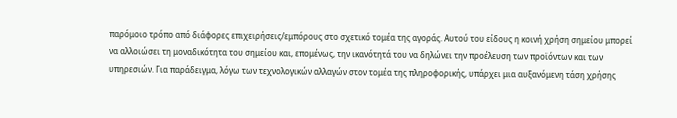παρόμοιο τρόπο από διάφορες επιχειρήσεις/εμπόρους στο σχετικό τομέα της αγοράς. Αυτού του είδους η κοινή χρήση σημείου μπορεί να αλλοιώσει τη μοναδικότητα του σημείου και, επομένως, την ικανότητά του να δηλώνει την προέλευση των προϊόντων και των υπηρεσιών. Για παράδειγμα, λόγω των τεχνολογικών αλλαγών στον τομέα της πληροφορικής, υπάρχει μια αυξανόμενη τάση χρήσης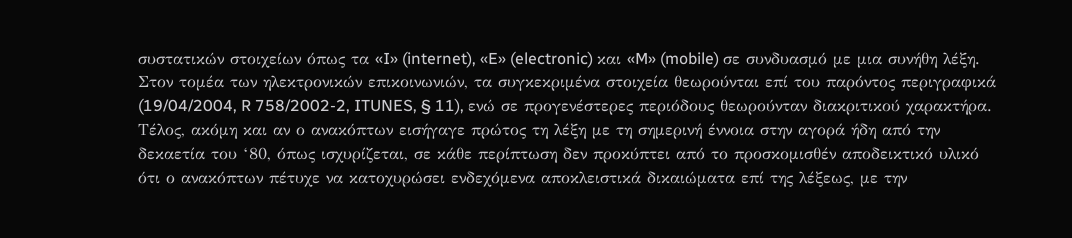συστατικών στοιχείων όπως τα «I» (internet), «E» (electronic) και «M» (mobile) σε συνδυασμό με μια συνήθη λέξη. Στον τομέα των ηλεκτρονικών επικοινωνιών, τα συγκεκριμένα στοιχεία θεωρούνται επί του παρόντος περιγραφικά (19/04/2004, R 758/2002-2, ITUNES, § 11), ενώ σε προγενέστερες περιόδους θεωρούνταν διακριτικού χαρακτήρα.
Τέλος, ακόμη και αν ο ανακόπτων εισήγαγε πρώτος τη λέξη με τη σημερινή έννοια στην αγορά ήδη από την δεκαετία του ‘80, όπως ισχυρίζεται, σε κάθε περίπτωση δεν προκύπτει από το προσκομισθέν αποδεικτικό υλικό ότι ο ανακόπτων πέτυχε να κατοχυρώσει ενδεχόμενα αποκλειστικά δικαιώματα επί της λέξεως, με την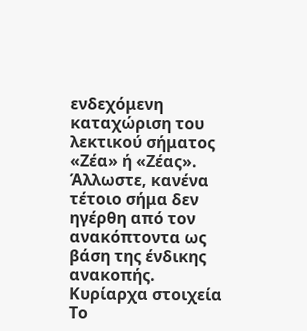ενδεχόμενη καταχώριση του λεκτικού σήματος «Ζέα» ή «Ζέας». Άλλωστε, κανένα τέτοιο σήμα δεν ηγέρθη από τον ανακόπτοντα ως βάση της ένδικης ανακοπής.
Κυρίαρχα στοιχεία
Το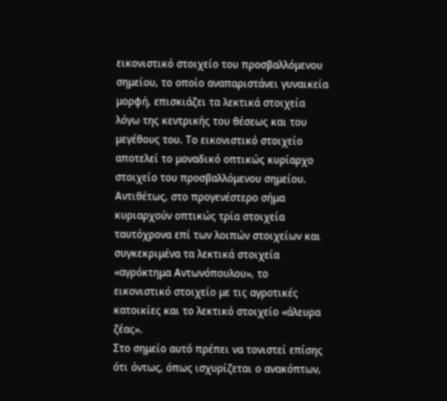εικονιστικό στοιχείο του προσβαλλόμενου σημείου, το οποίο αναπαριστάνει γυναικεία μορφή, επισκιάζει τα λεκτικά στοιχεία λόγω της κεντρικής του θέσεως και του μεγέθους του. Το εικονιστικό στοιχείο αποτελεί το μοναδικό οπτικώς κυρίαρχο στοιχείο του προσβαλλόμενου σημείου.
Αντιθέτως, στο προγενέστερο σήμα κυριαρχούν οπτικώς τρία στοιχεία ταυτόχρονα επί των λοιπών στοιχείων και συγκεκριμένα τα λεκτικά στοιχεία «αγρόκτημα Αντωνόπουλου», το εικονιστικό στοιχείο με τις αγροτικές κατοικίες και το λεκτικό στοιχείο «άλευρα ζέας».
Στο σημείο αυτό πρέπει να τονιστεί επίσης ότι όντως, όπως ισχυρίζεται ο ανακόπτων,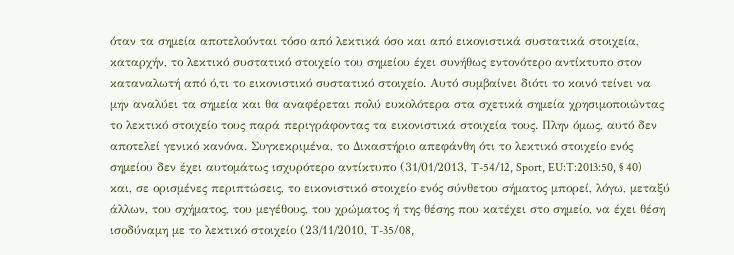όταν τα σημεία αποτελούνται τόσο από λεκτικά όσο και από εικονιστικά συστατικά στοιχεία, καταρχήν, το λεκτικό συστατικό στοιχείο του σημείου έχει συνήθως εντονότερο αντίκτυπο στον καταναλωτή από ό,τι το εικονιστικό συστατικό στοιχείο. Αυτό συμβαίνει διότι το κοινό τείνει να μην αναλύει τα σημεία και θα αναφέρεται πολύ ευκολότερα στα σχετικά σημεία χρησιμοποιώντας το λεκτικό στοιχείο τους παρά περιγράφοντας τα εικονιστικά στοιχεία τους. Πλην όμως, αυτό δεν αποτελεί γενικό κανόνα. Συγκεκριμένα, το Δικαστήριο απεφάνθη ότι το λεκτικό στοιχείο ενός σημείου δεν έχει αυτομάτως ισχυρότερο αντίκτυπο (31/01/2013, T-54/12, Sport, EU:T:2013:50, § 40) και, σε ορισμένες περιπτώσεις, το εικονιστικό στοιχείο ενός σύνθετου σήματος μπορεί, λόγω, μεταξύ άλλων, του σχήματος, του μεγέθους, του χρώματος ή της θέσης που κατέχει στο σημείο, να έχει θέση ισοδύναμη με το λεκτικό στοιχείο (23/11/2010, T-35/08,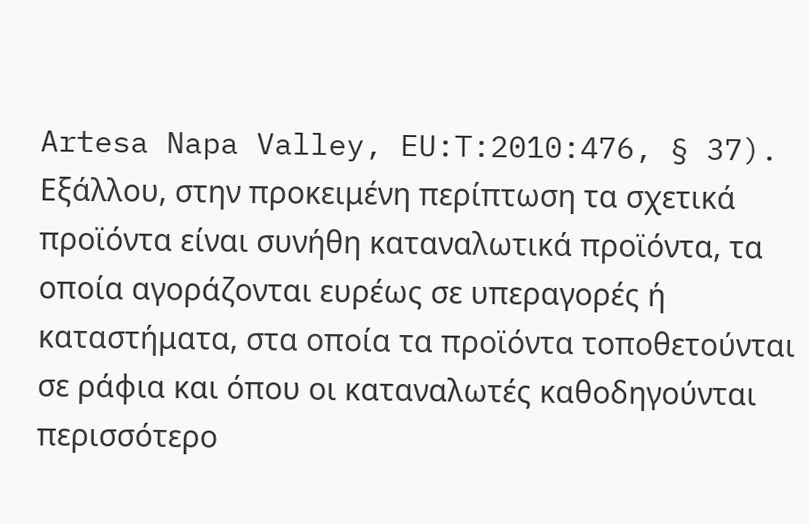Artesa Napa Valley, EU:T:2010:476, § 37). Εξάλλου, στην προκειμένη περίπτωση τα σχετικά προϊόντα είναι συνήθη καταναλωτικά προϊόντα, τα οποία αγοράζονται ευρέως σε υπεραγορές ή καταστήματα, στα οποία τα προϊόντα τοποθετούνται σε ράφια και όπου οι καταναλωτές καθοδηγούνται περισσότερο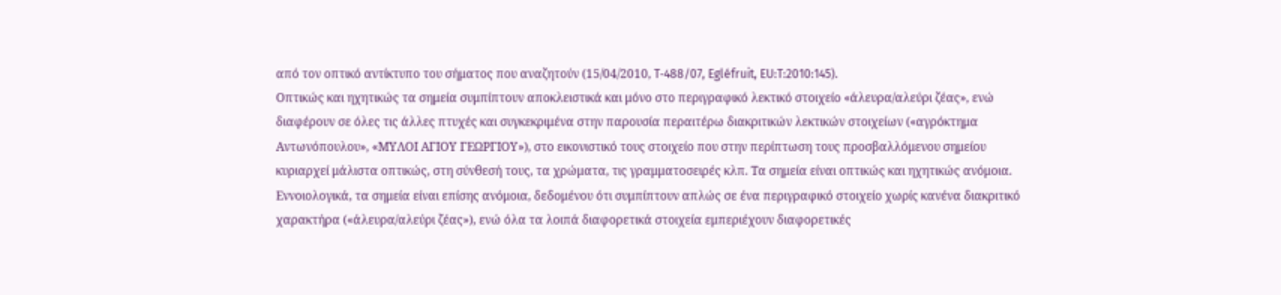από τον οπτικό αντίκτυπο του σήματος που αναζητούν (15/04/2010, T‑488/07, Egléfruit, EU:T:2010:145).
Οπτικώς και ηχητικώς τα σημεία συμπίπτουν αποκλειστικά και μόνο στο περιγραφικό λεκτικό στοιχείο «άλευρα/αλεύρι ζέας», ενώ διαφέρουν σε όλες τις άλλες πτυχές και συγκεκριμένα στην παρουσία περαιτέρω διακριτικών λεκτικών στοιχείων («αγρόκτημα Αντωνόπουλου», «ΜΥΛΟΙ ΑΓΙΟΥ ΓΕΩΡΓΙΟΥ»), στο εικονιστικό τους στοιχείο που στην περίπτωση τους προσβαλλόμενου σημείου κυριαρχεί μάλιστα οπτικώς, στη σύνθεσή τους, τα χρώματα, τις γραμματοσειρές κλπ. Τα σημεία είναι οπτικώς και ηχητικώς ανόμοια.
Εννοιολογικά, τα σημεία είναι επίσης ανόμοια, δεδομένου ότι συμπίπτουν απλώς σε ένα περιγραφικό στοιχείο χωρίς κανένα διακριτικό χαρακτήρα («άλευρα/αλεύρι ζέας»), ενώ όλα τα λοιπά διαφορετικά στοιχεία εμπεριέχουν διαφορετικές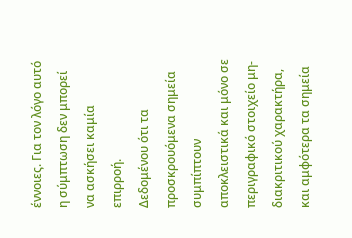έννοιες. Για τον λόγο αυτό η σύμπτωση δεν μπορεί να ασκήσει καμία επιρροή.
Δεδομένου ότι τα προσκρουόμενα σημεία συμπίπτουν αποκλειστικά και μόνο σε περιγραφικό στοιχείο μη-διακριτικού χαρακτήρα, και αμφότερα τα σημεία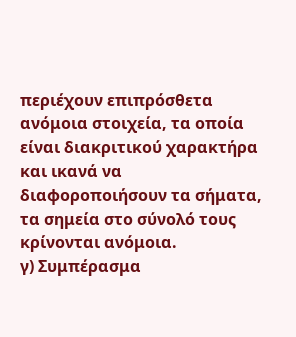περιέχουν επιπρόσθετα ανόμοια στοιχεία, τα οποία είναι διακριτικού χαρακτήρα και ικανά να διαφοροποιήσουν τα σήματα, τα σημεία στο σύνολό τους κρίνονται ανόμοια.
γ) Συμπέρασμα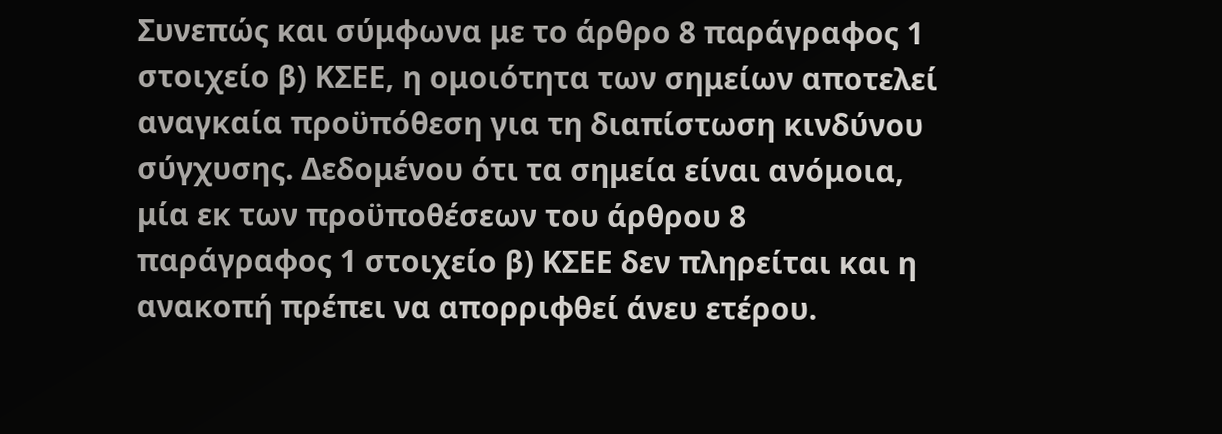Συνεπώς και σύμφωνα με το άρθρο 8 παράγραφος 1 στοιχείο β) ΚΣΕΕ, η ομοιότητα των σημείων αποτελεί αναγκαία προϋπόθεση για τη διαπίστωση κινδύνου σύγχυσης. Δεδομένου ότι τα σημεία είναι ανόμοια, μία εκ των προϋποθέσεων του άρθρου 8 παράγραφος 1 στοιχείο β) ΚΣΕΕ δεν πληρείται και η ανακοπή πρέπει να απορριφθεί άνευ ετέρου.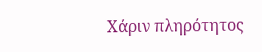Χάριν πληρότητος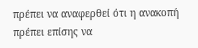πρέπει να αναφερθεί ότι η ανακοπή πρέπει επίσης να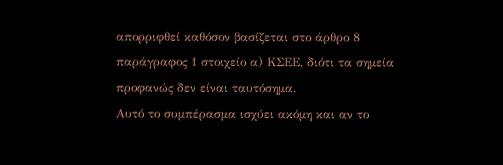απορριφθεί καθόσον βασίζεται στο άρθρο 8 παράγραφος 1 στοιχείο α) ΚΣΕΕ, διότι τα σημεία προφανώς δεν είναι ταυτόσημα.
Αυτό το συμπέρασμα ισχύει ακόμη και αν το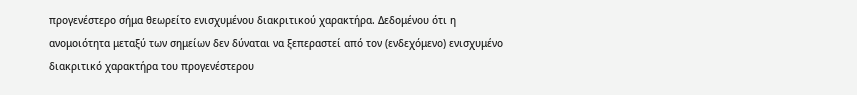προγενέστερο σήμα θεωρείτο ενισχυμένου διακριτικού χαρακτήρα. Δεδομένου ότι η ανομοιότητα μεταξύ των σημείων δεν δύναται να ξεπεραστεί από τον (ενδεχόμενο) ενισχυμένο διακριτικό χαρακτήρα του προγενέστερου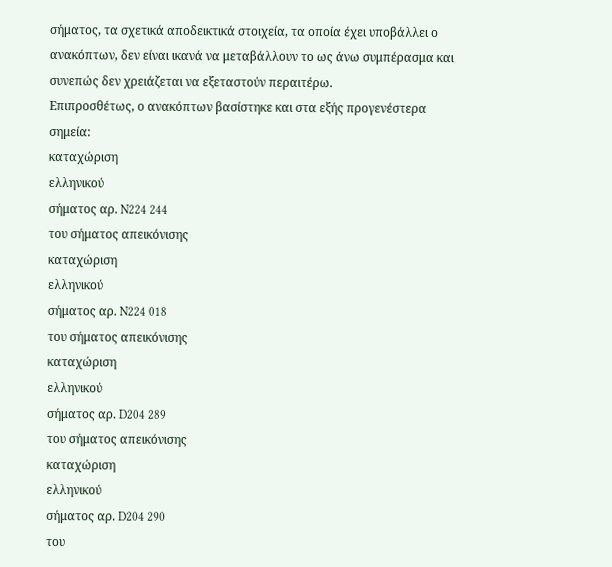σήματος, τα σχετικά αποδεικτικά στοιχεία, τα οποία έχει υποβάλλει ο ανακόπτων, δεν είναι ικανά να μεταβάλλουν το ως άνω συμπέρασμα και συνεπώς δεν χρειάζεται να εξεταστούν περαιτέρω.
Επιπροσθέτως, ο ανακόπτων βασίστηκε και στα εξής προγενέστερα σημεία:
καταχώριση
ελληνικού
σήματος αρ. N224 244
του σήματος απεικόνισης
καταχώριση
ελληνικού
σήματος αρ. N224 018
του σήματος απεικόνισης
καταχώριση
ελληνικού
σήματος αρ. D204 289
του σήματος απεικόνισης
καταχώριση
ελληνικού
σήματος αρ. D204 290
του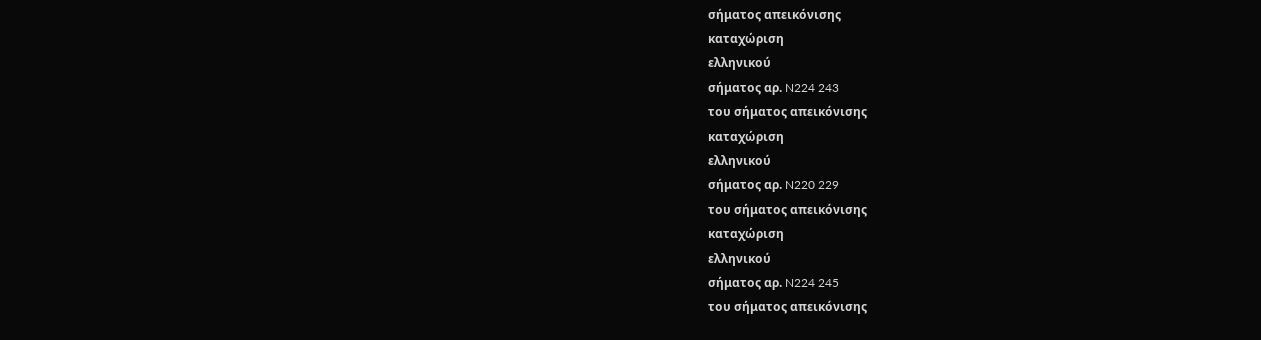σήματος απεικόνισης
καταχώριση
ελληνικού
σήματος αρ. N224 243
του σήματος απεικόνισης
καταχώριση
ελληνικού
σήματος αρ. N220 229
του σήματος απεικόνισης
καταχώριση
ελληνικού
σήματος αρ. N224 245
του σήματος απεικόνισης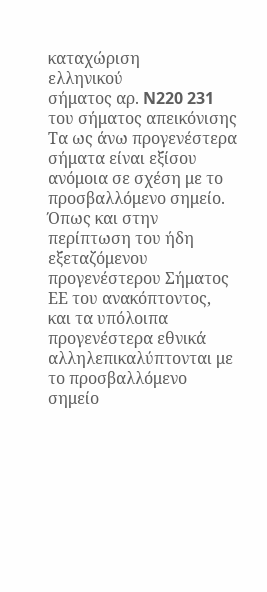καταχώριση
ελληνικού
σήματος αρ. N220 231
του σήματος απεικόνισης
Τα ως άνω προγενέστερα σήματα είναι εξίσου ανόμοια σε σχέση με το προσβαλλόμενο σημείο. Όπως και στην περίπτωση του ήδη εξεταζόμενου προγενέστερου Σήματος ΕΕ του ανακόπτοντος, και τα υπόλοιπα προγενέστερα εθνικά αλληλεπικαλύπτονται με το προσβαλλόμενο σημείο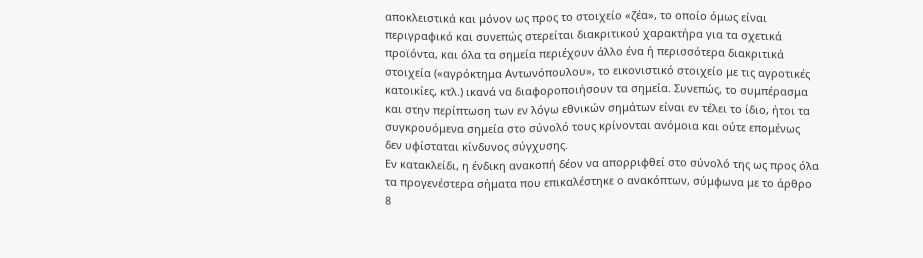αποκλειστικά και μόνον ως προς το στοιχείο «ζέα», το οποίο όμως είναι περιγραφικό και συνεπώς στερείται διακριτικού χαρακτήρα για τα σχετικά προϊόντα, και όλα τα σημεία περιέχουν άλλο ένα ή περισσότερα διακριτικά στοιχεία («αγρόκτημα Αντωνόπουλου», το εικονιστικό στοιχείο με τις αγροτικές κατοικίες, κτλ.) ικανά να διαφοροποιήσουν τα σημεία. Συνεπώς, το συμπέρασμα και στην περίπτωση των εν λόγω εθνικών σημάτων είναι εν τέλει το ίδιο, ήτοι τα συγκρουόμενα σημεία στο σύνολό τους κρίνονται ανόμοια και ούτε επομένως δεν υφίσταται κίνδυνος σύγχυσης.
Εν κατακλείδι, η ένδικη ανακοπή δέον να απορριφθεί στο σύνολό της ως προς όλα τα προγενέστερα σήματα που επικαλέστηκε ο ανακόπτων, σύμφωνα με το άρθρο 8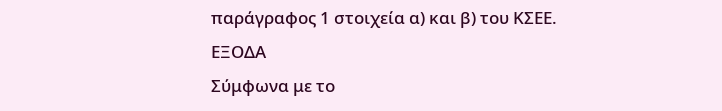παράγραφος 1 στοιχεία α) και β) του ΚΣΕΕ.
ΕΞΟΔΑ
Σύμφωνα με το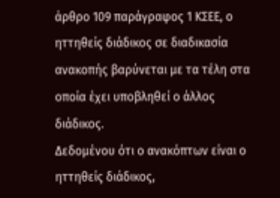άρθρο 109 παράγραφος 1 ΚΣΕΕ, ο ηττηθείς διάδικος σε διαδικασία ανακοπής βαρύνεται με τα τέλη στα οποία έχει υποβληθεί ο άλλος διάδικος.
Δεδομένου ότι ο ανακόπτων είναι ο ηττηθείς διάδικος,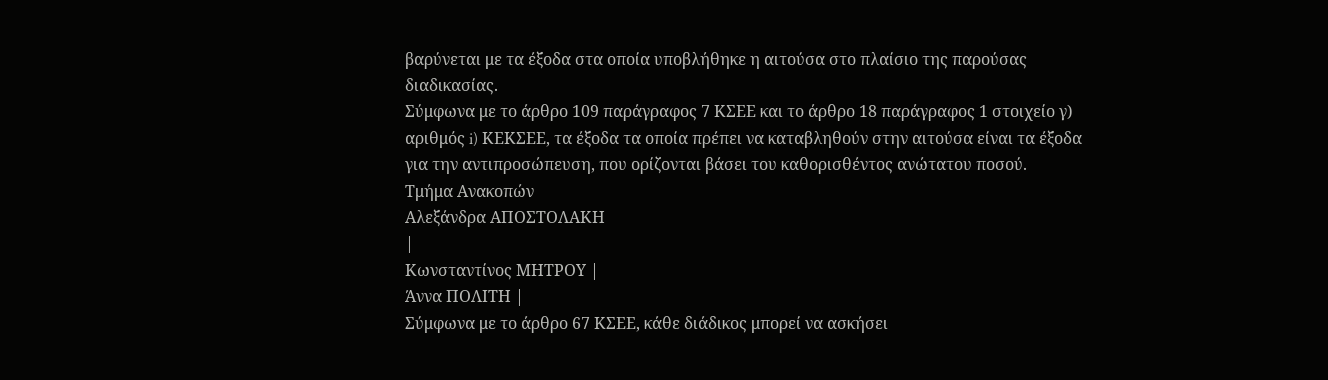βαρύνεται με τα έξοδα στα οποία υποβλήθηκε η αιτούσα στο πλαίσιο της παρούσας διαδικασίας.
Σύμφωνα με το άρθρο 109 παράγραφος 7 ΚΣΕΕ και το άρθρο 18 παράγραφος 1 στοιχείο γ) αριθμός i) ΚΕΚΣΕΕ, τα έξοδα τα οποία πρέπει να καταβληθούν στην αιτούσα είναι τα έξοδα για την αντιπροσώπευση, που ορίζονται βάσει του καθορισθέντος ανώτατου ποσού.
Τμήμα Ανακοπών
Αλεξάνδρα ΑΠΟΣΤΟΛΑΚΗ
|
Κωνσταντίνος ΜΗΤΡΟΥ |
Άννα ΠΟΛΙΤΗ |
Σύμφωνα με το άρθρο 67 ΚΣΕΕ, κάθε διάδικος μπορεί να ασκήσει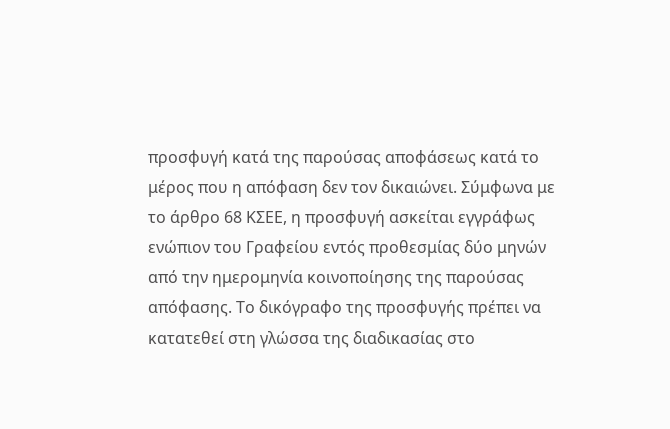προσφυγή κατά της παρούσας αποφάσεως κατά το μέρος που η απόφαση δεν τον δικαιώνει. Σύμφωνα με το άρθρο 68 ΚΣΕΕ, η προσφυγή ασκείται εγγράφως ενώπιον του Γραφείου εντός προθεσμίας δύο μηνών από την ημερομηνία κοινοποίησης της παρούσας απόφασης. Το δικόγραφο της προσφυγής πρέπει να κατατεθεί στη γλώσσα της διαδικασίας στο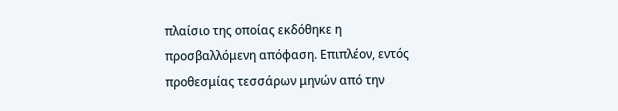πλαίσιο της οποίας εκδόθηκε η προσβαλλόμενη απόφαση. Επιπλέον, εντός προθεσμίας τεσσάρων μηνών από την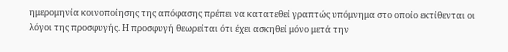ημερομηνία κοινοποίησης της απόφασης πρέπει να κατατεθεί γραπτώς υπόμνημα στο οποίο εκτίθενται οι λόγοι της προσφυγής. Η προσφυγή θεωρείται ότι έχει ασκηθεί μόνο μετά την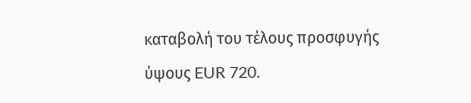καταβολή του τέλους προσφυγής ύψους EUR 720.